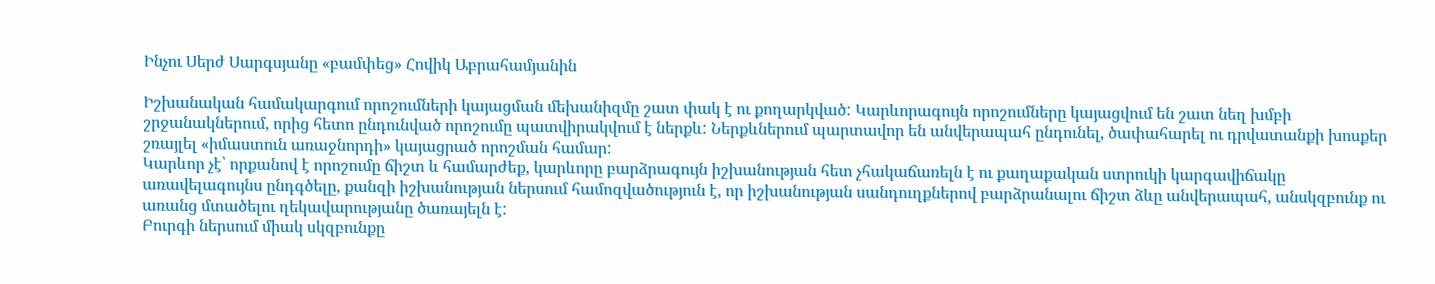Ինչու Սերժ Սարգսյանը «բամփեց» Հովիկ Աբրահամյանին

Իշխանական համակարգում որոշումների կայացման մեխանիզմը շատ փակ է ու քողարկված: Կարևորագույն որոշումները կայացվում են շատ նեղ խմբի շրջանակներում, որից հետո ընդունված որոշումը պատվիրակվում է ներքև: Ներքևներում պարտավոր են անվերապահ ընդունել, ծափահարել ու դրվատանքի խոսքեր շռայլել «իմաստուն առաջնորդի» կայացրած որոշման համար:
Կարևոր չէ՝ որքանով է որոշումը ճիշտ և համարժեք, կարևորը բարձրագույն իշխանության հետ չհակաճառելն է ու քաղաքական ստրուկի կարգավիճակը առավելագույնս ընդգծելը, քանզի իշխանության ներսում համոզվածություն է, որ իշխանության սանդուղքներով բարձրանալու ճիշտ ձևը անվերապահ, անսկզբունք ու առանց մտածելու ղեկավարությանը ծառայելն է:
Բուրգի ներսում միակ սկզբունքը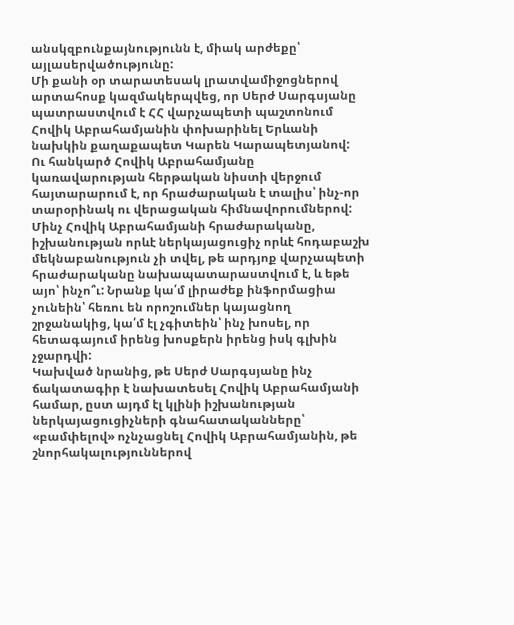անսկզբունքայնությունն է, միակ արժեքը՝ այլասերվածությունը:
Մի քանի օր տարատեսակ լրատվամիջոցներով արտահոսք կազմակերպվեց, որ Սերժ Սարգսյանը պատրաստվում է ՀՀ վարչապետի պաշտոնում Հովիկ Աբրահամյանին փոխարինել Երևանի նախկին քաղաքապետ Կարեն Կարապետյանով:
Ու հանկարծ Հովիկ Աբրահամյանը կառավարության հերթական նիստի վերջում հայտարարում է, որ հրաժարական է տալիս՝ ինչ-որ տարօրինակ ու վերացական հիմնավորումներով:
Մինչ Հովիկ Աբրահամյանի հրաժարականը, իշխանության որևէ ներկայացուցիչ որևէ հոդաբաշխ մեկնաբանություն չի տվել, թե արդյոք վարչապետի հրաժարականը նախապատարաստվում է, և եթե այո՝ ինչո՞ւ: Նրանք կա՛մ լիրաժեք ինֆորմացիա չունեին՝ հեռու են որոշումներ կայացնող շրջանակից, կա՛մ էլ չգիտեին՝ ինչ խոսել, որ հետագայում իրենց խոսքերն իրենց իսկ գլխին չջարդվի:
Կախված նրանից, թե Սերժ Սարգսյանը ինչ ճակատագիր է նախատեսել Հովիկ Աբրահամյանի համար, ըստ այդմ էլ կլինի իշխանության ներկայացուցիչների գնահատականները՝ «բամփելով» ոչնչացնել Հովիկ Աբրահամյանին, թե շնորհակալություններով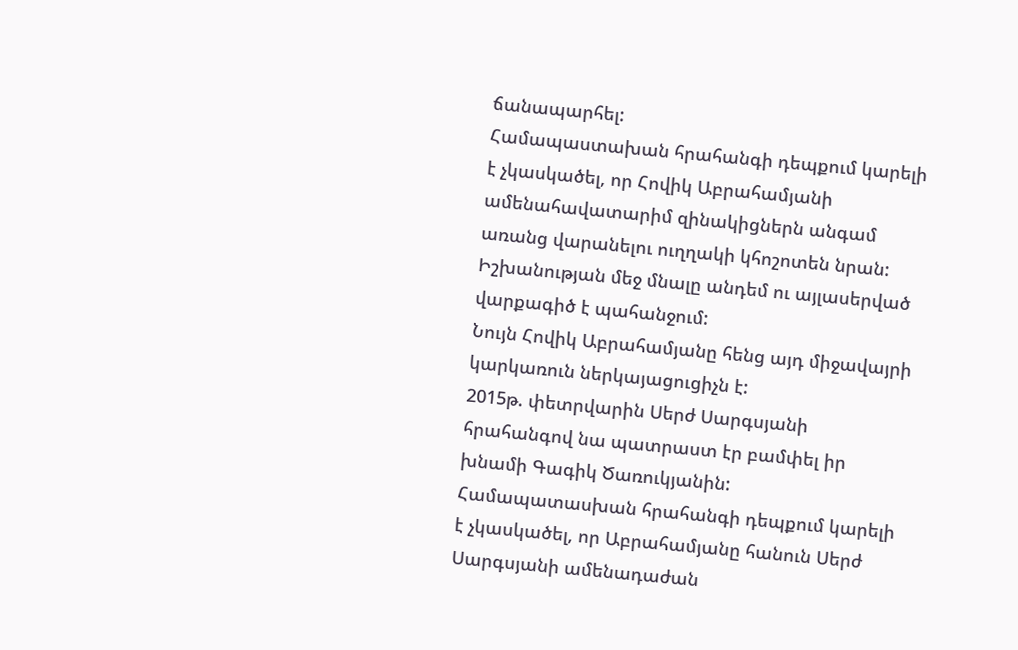ճանապարհել:
Համապաստախան հրահանգի դեպքում կարելի է չկասկածել, որ Հովիկ Աբրահամյանի ամենահավատարիմ զինակիցներն անգամ առանց վարանելու ուղղակի կհոշոտեն նրան:
Իշխանության մեջ մնալը անդեմ ու այլասերված վարքագիծ է պահանջում:
Նույն Հովիկ Աբրահամյանը հենց այդ միջավայրի կարկառուն ներկայացուցիչն է:
2015թ. փետրվարին Սերժ Սարգսյանի հրահանգով նա պատրաստ էր բամփել իր խնամի Գագիկ Ծառուկյանին: Համապատասխան հրահանգի դեպքում կարելի է չկասկածել, որ Աբրահամյանը հանուն Սերժ Սարգսյանի ամենադաժան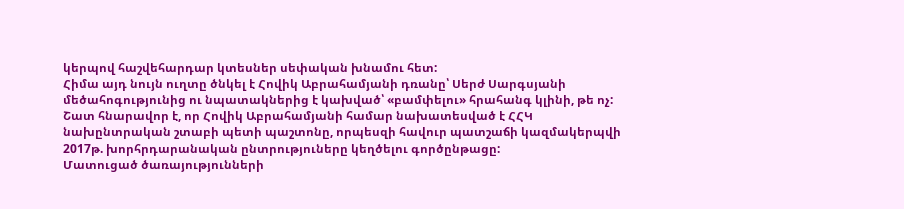կերպով հաշվեհարդար կտեսներ սեփական խնամու հետ:
Հիմա այդ նույն ուղտը ծնկել է Հովիկ Աբրահամյանի դռանը՝ Սերժ Սարգսյանի մեծահոգությունից ու նպատակներից է կախված՝ «բամփելու» հրահանգ կլինի, թե ոչ:
Շատ հնարավոր է, որ Հովիկ Աբրահամյանի համար նախատեսված է ՀՀԿ նախընտրական շտաբի պետի պաշտոնը, որպեսզի հավուր պատշաճի կազմակերպվի 2017թ. խորհրդարանական ընտրություները կեղծելու գործընթացը:
Մատուցած ծառայությունների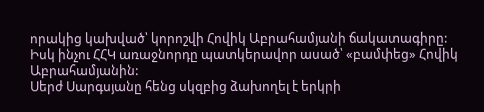որակից կախված՝ կորոշվի Հովիկ Աբրահամյանի ճակատագիրը:
Իսկ ինչու ՀՀԿ առաջնորդը պատկերավոր ասած՝ «բամփեց» Հովիկ Աբրահամյանին:
Սերժ Սարգսյանը հենց սկզբից ձախողել է երկրի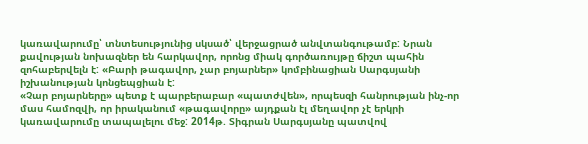կառավարումը՝ տնտեսությունից սկսած՝ վերջացրած անվտանգութամբ: Նրան քավության նոխազներ են հարկավոր, որոնց միակ գործառույթը ճիշտ պահին զոհաբերվելն է: «Բարի թագավոր, չար բոյարներ» կոմբինացիան Սարգսյանի իշխանության կոնցեպցիան է:
«Չար բոյարները» պետք է պարբերաբար «պատժվեն», որպեսզի հանրության ինչ-որ մաս համոզվի, որ իրականում «թագավորը» այդքան էլ մեղավոր չէ երկրի կառավարումը տապալելու մեջ: 2014թ. Տիգրան Սարգսյանը պատվով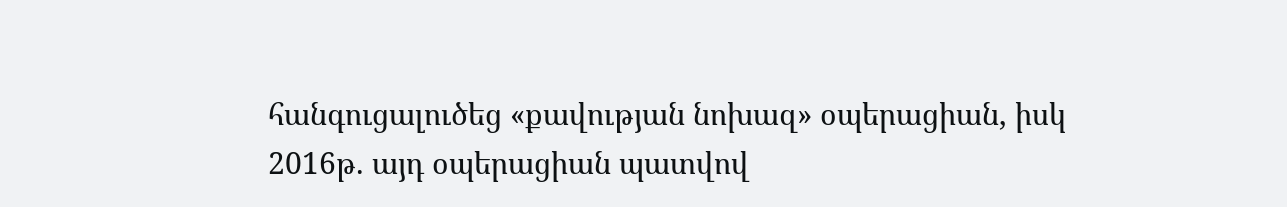հանգուցալուծեց «քավության նոխազ» օպերացիան, իսկ 2016թ. այդ օպերացիան պատվով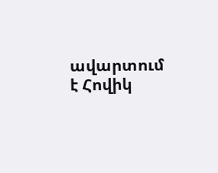ավարտում է Հովիկ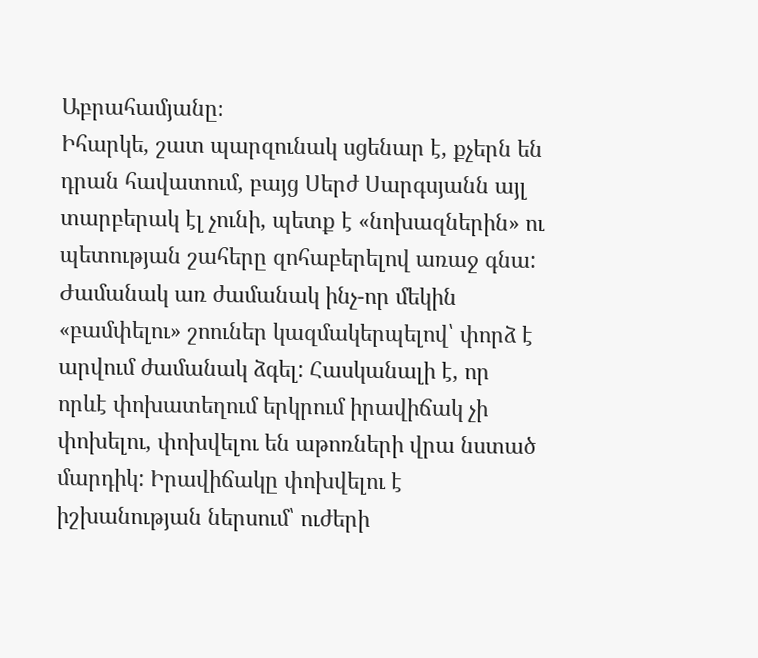Աբրահամյանը։
Իհարկե, շատ պարզունակ սցենար է, քչերն են դրան հավատում, բայց Սերժ Սարգսյանն այլ տարբերակ էլ չունի, պետք է «նոխազներին» ու պետության շահերը զոհաբերելով առաջ գնա: Ժամանակ առ ժամանակ ինչ-որ մեկին «բամփելու» շոուներ կազմակերպելով՝ փորձ է արվում ժամանակ ձգել: Հասկանալի է, որ որևէ փոխատեղում երկրում իրավիճակ չի փոխելու, փոխվելու են աթոռների վրա նստած մարդիկ: Իրավիճակը փոխվելու է իշխանության ներսում՝ ուժերի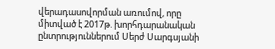վերադասովորման առումով, որը միտված է 2017թ. խորհդարանական ընտրություններում Սերժ Սարգսյանի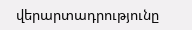վերարտադրությունը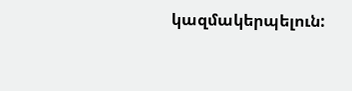կազմակերպելուն: